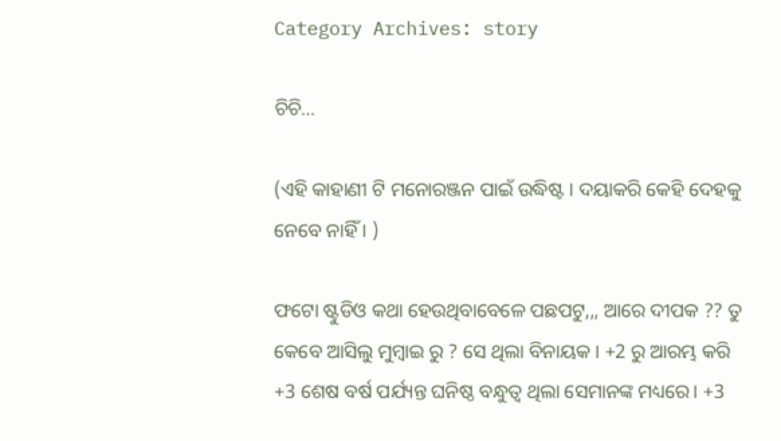Category Archives: story

ଚିଚି…

(ଏହି କାହାଣୀ ଟି ମନୋରଞ୍ଜନ ପାଇଁ ଉଦ୍ଧିଷ୍ଟ । ଦୟାକରି କେହି ଦେହକୁ ନେବେ ନାହିଁ । )

ଫଟୋ ଷ୍ଟୁଡିଓ କଥା ହେଉଥିବାବେଳେ ପଛପଟୁ,,, ଆରେ ଦୀପକ ?? ତୁ କେବେ ଆସିଲୁ ମୁମ୍ବାଇ ରୁ ? ସେ ଥିଲା ବିନାୟକ । +2 ରୁ ଆରମ୍ଭ କରି +3 ଶେଷ ବର୍ଷ ପର୍ଯ୍ୟନ୍ତ ଘନିଷ୍ଠ ବନ୍ଧୁତ୍ୱ ଥିଲା ସେମାନଙ୍କ ମଧ୍ୟରେ। +3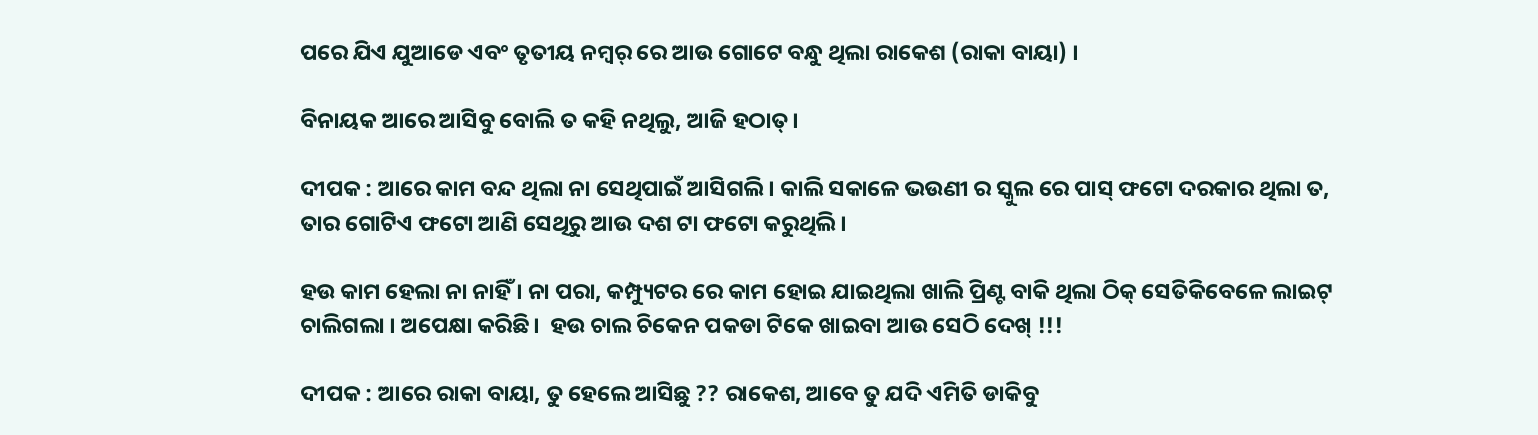ପରେ ଯିଏ ଯୁଆଡେ ଏବଂ ତୃତୀୟ ନମ୍ବର୍ ରେ ଆଉ ଗୋଟେ ବନ୍ଧୁ ଥିଲା ରାକେଶ (ରାକା ବାୟା) ।

ବିନାୟକ ଆରେ ଆସିବୁ ବୋଲି ତ କହି ନଥିଲୁ, ଆଜି ହଠାତ୍।

ଦୀପକ : ଆରେ କାମ ବନ୍ଦ ଥିଲା ନା ସେଥିପାଇଁ ଆସିଗଲି । କାଲି ସକାଳେ ଭଉଣୀ ର ସ୍କୁଲ ରେ ପାସ୍ ଫଟୋ ଦରକାର ଥିଲା ତ, ତାର ଗୋଟିଏ ଫଟୋ ଆଣି ସେଥିରୁ ଆଉ ଦଶ ଟା ଫଟୋ କରୁଥିଲି ।

ହଉ କାମ ହେଲା ନା ନାହିଁ । ନା ପରା, କମ୍ପ୍ୟୁଟର ରେ କାମ ହୋଇ ଯାଇଥିଲା ଖାଲି ପ୍ରିଣ୍ଟ ବାକି ଥିଲା ଠିକ୍ ସେତିକିବେଳେ ଲାଇଟ୍ ଚାଲିଗଲା । ଅପେକ୍ଷା କରିଛି।  ହଉ ଚାଲ ଚିକେନ ପକଡା ଟିକେ ଖାଇବା ଆଉ ସେଠି ଦେଖ୍ !!!

ଦୀପକ : ଆରେ ରାକା ବାୟା, ତୁ ହେଲେ ଆସିଛୁ ?? ରାକେଶ, ଆବେ ତୁ ଯଦି ଏମିତି ଡାକିବୁ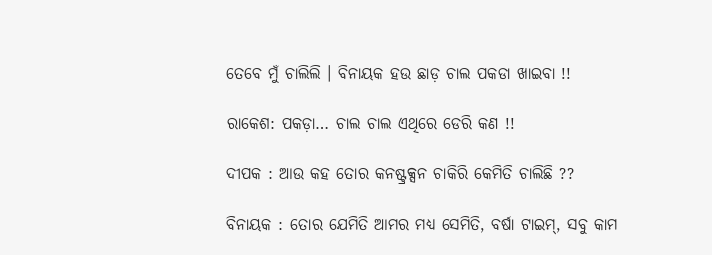ତେବେ ମୁଁ ଚାଲିଲି । ବିନାୟକ ହଉ ଛାଡ଼ ଚାଲ ପକଡା ଖାଇବା !!

ରାକେଶ: ପକଡ଼ା… ଚାଲ ଚାଲ ଏଥିରେ ଡେରି କଣ !!

ଦୀପକ : ଆଉ କହ ତୋର କନଷ୍ଟ୍ରକ୍ସନ ଚାକିରି କେମିତି ଚାଲିଛି ??

ବିନାୟକ : ତୋର ଯେମିତି ଆମର ମଧ୍ୟ ସେମିତି, ବର୍ଷା ଟାଇମ୍, ସବୁ କାମ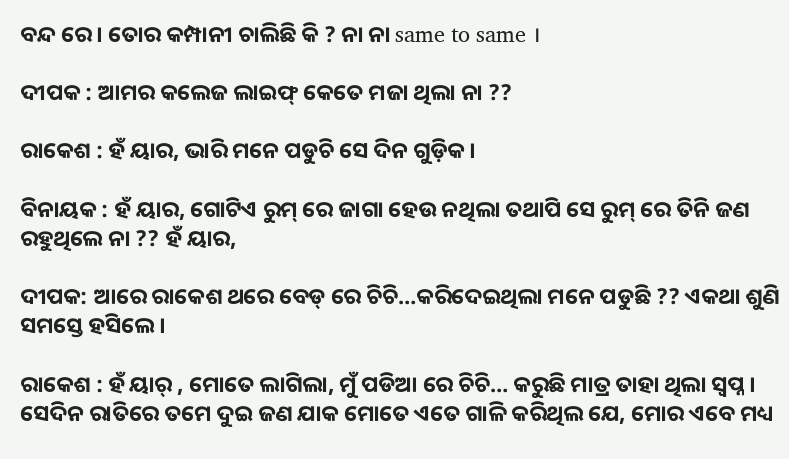ବନ୍ଦ ରେ। ତୋର କମ୍ପାନୀ ଚାଲିଛି କି ? ନା ନା same to same ।

ଦୀପକ : ଆମର କଲେଜ ଲାଇଫ୍ କେତେ ମଜା ଥିଲା ନା ??

ରାକେଶ : ହଁ ୟାର, ଭାରି ମନେ ପଡୁଚି ସେ ଦିନ ଗୁଡ଼ିକ।

ବିନାୟକ : ହଁ ୟାର, ଗୋଟିଏ ରୁମ୍ ରେ ଜାଗା ହେଉ ନଥିଲା ତଥାପି ସେ ରୁମ୍ ରେ ତିନି ଜଣ ରହୁଥିଲେ ନା ?? ହଁ ୟାର,

ଦୀପକ: ଆରେ ରାକେଶ ଥରେ ବେଡ୍ ରେ ଚିଚି…କରିଦେଇଥିଲା ମନେ ପଡୁଛି ?? ଏକଥା ଶୁଣି ସମସ୍ତେ ହସିଲେ।

ରାକେଶ : ହଁ ୟାର୍ , ମୋତେ ଲାଗିଲା, ମୁଁ ପଡିଆ ରେ ଚିଚି… କରୁଛି ମାତ୍ର ତାହା ଥିଲା ସ୍ବପ୍ନ । ସେଦିନ ରାତିରେ ତମେ ଦୁଇ ଜଣ ଯାକ ମୋତେ ଏତେ ଗାଳି କରିଥିଲ ଯେ, ମୋର ଏବେ ମଧ୍ୟ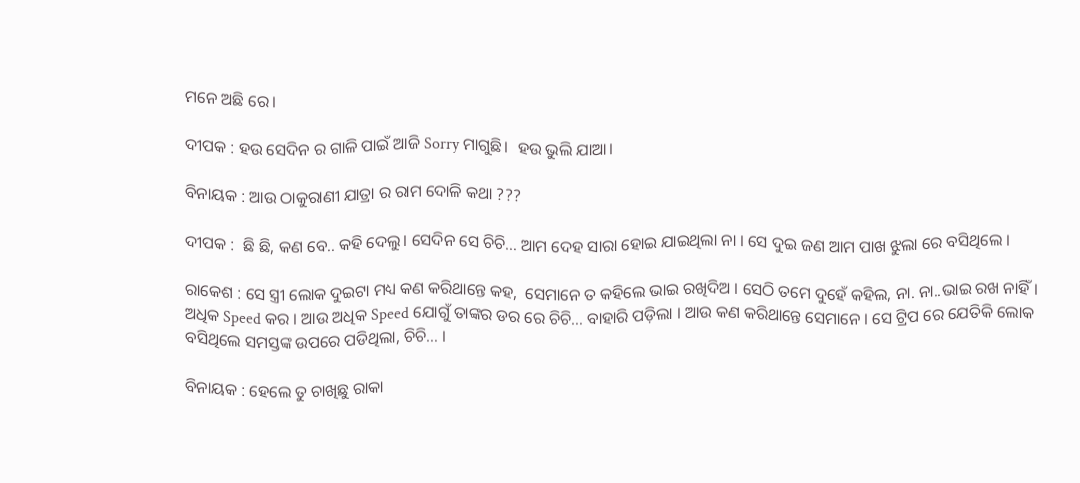ମନେ ଅଛି ରେ।

ଦୀପକ : ହଉ ସେଦିନ ର ଗାଳି ପାଇଁ ଆଜି Sorry ମାଗୁଛି।  ହଉ ଭୁଲି ଯାଆ।

ବିନାୟକ : ଆଉ ଠାକୁରାଣୀ ଯାତ୍ରା ର ରାମ ଦୋଳି କଥା ???

ଦୀପକ :  ଛି ଛି, କଣ ବେ.. କହି ଦେଲୁ। ସେଦିନ ସେ ଚିଚି… ଆମ ଦେହ ସାରା ହୋଇ ଯାଇଥିଲା ନା । ସେ ଦୁଇ ଜଣ ଆମ ପାଖ ଝୁଲା ରେ ବସିଥିଲେ ।

ରାକେଶ : ସେ ସ୍ତ୍ରୀ ଲୋକ ଦୁଇଟା ମଧ୍ୟ କଣ କରିଥାନ୍ତେ କହ,  ସେମାନେ ତ କହିଲେ ଭାଇ ରଖିଦିଅ । ସେଠି ତମେ ଦୁହେଁ କହିଲ, ନା. ନା..ଭାଇ ରଖ ନାହିଁ।  ଅଧିକ Speed କର । ଆଉ ଅଧିକ Speed ଯୋଗୁଁ ତାଙ୍କର ଡର ରେ ଚିଚି… ବାହାରି ପଡ଼ିଲା । ଆଉ କଣ କରିଥାନ୍ତେ ସେମାନେ । ସେ ଟ୍ରିପ ରେ ଯେତିକି ଲୋକ ବସିଥିଲେ ସମସ୍ତଙ୍କ ଉପରେ ପଡିଥିଲା, ଚିଚି… ।

ବିନାୟକ : ହେଲେ ତୁ ଚାଖିଛୁ ରାକା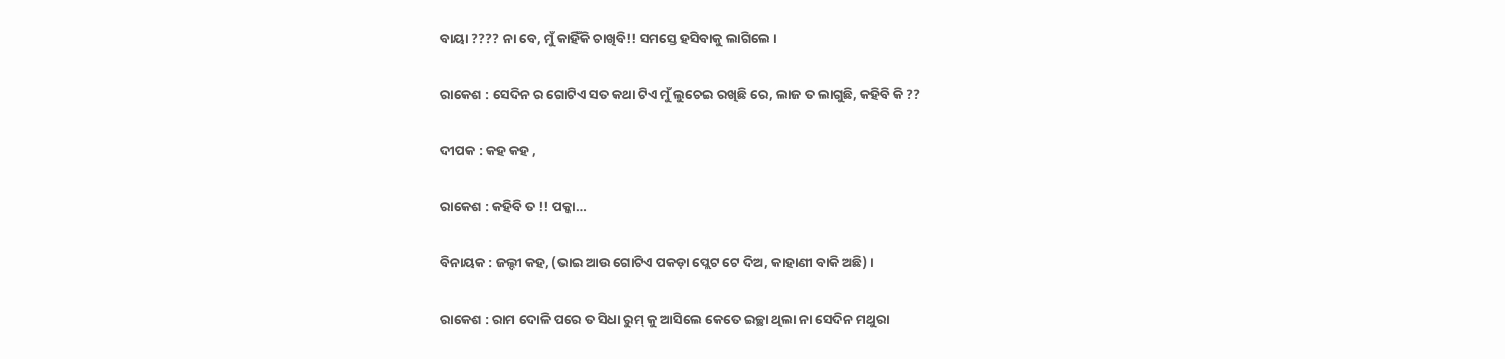ବାୟା ???? ନା ବେ, ମୁଁ କାହିଁକି ଚାଖିବି!! ସମସ୍ତେ ହସିବାକୁ ଲାଗିଲେ ।

ରାକେଶ : ସେଦିନ ର ଗୋଟିଏ ସତ କଥା ଟିଏ ମୁଁ ଲୁଚେଇ ରଖିଛି ରେ, ଲାଜ ତ ଲାଗୁଛି, କହିବି କି ??

ଦୀପକ : କହ କହ ,

ରାକେଶ : କହିବି ତ !! ପକ୍କା…

ବିନାୟକ : ଜଲ୍ଦୀ କହ, (ଭାଇ ଆଉ ଗୋଟିଏ ପକଡ଼ା ପ୍ଲେଟ ଟେ ଦିଅ, କାହାଣୀ ବାକି ଅଛି) ।

ରାକେଶ : ରାମ ଦୋଳି ପରେ ତ ସିଧା ରୁମ୍ କୁ ଆସିଲେ କେତେ ଇଚ୍ଛା ଥିଲା ନା ସେଦିନ ମଥୁରା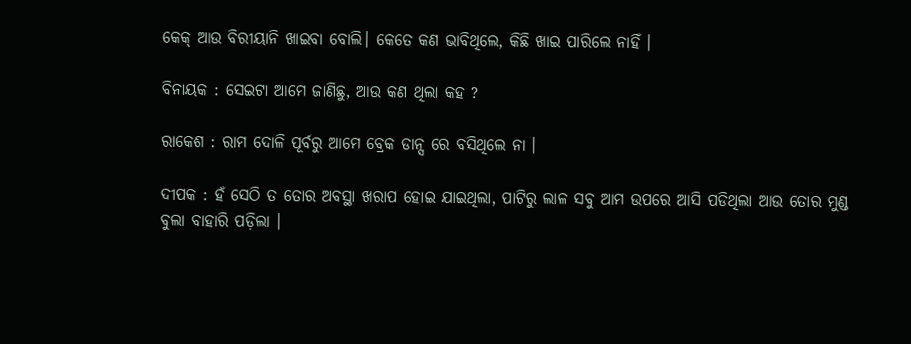କେକ୍ ଆଉ ବିରୀୟାନି ଖାଇବା ବୋଲି। କେତେ କଣ ଭାବିଥିଲେ, କିଛି ଖାଇ ପାରିଲେ ନାହିଁ ।

ବିନାୟକ : ସେଇଟା ଆମେ ଜାଣିଛୁ, ଆଉ କଣ ଥିଲା କହ ?

ରାକେଶ : ରାମ ଦୋଳି ପୂର୍ବରୁ ଆମେ ବ୍ରେକ ଡାନ୍ସ ରେ ବସିଥିଲେ ନା ।

ଦୀପକ : ହଁ ସେଠି ତ ତୋର ଅବସ୍ଥା ଖରାପ ହୋଇ ଯାଇଥିଲା, ପାଟିରୁ ଲାଳ ସବୁ ଆମ ଉପରେ ଆସି ପଡିଥିଲା ଆଉ ତୋର ମୁଣ୍ଡ ବୁଲା ବାହାରି ପଡ଼ିଲା ।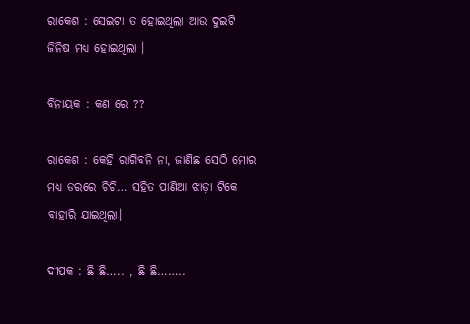ରାକେଶ : ସେଇଟା ତ ହୋଇଥିଲା ଆଉ ଦୁଇଟି ଜିନିଷ ମଧ୍ୟ ହୋଇଥିଲା ।

ବିନାୟକ : କଣ ରେ ??

ରାକେଶ : କେହି ରାଗିବନି ନା, ଜାଣିଛ ସେଠି ମୋର ମଧ୍ୟ ଡରରେ ଚିଚି… ସହିତ ପାଣିଆ ଝାଡ଼ା ଟିକେ ବାହାରି ଯାଇଥିଲା।

ଦୀପକ : ଛି ଛି….. , ଛି ଛି……..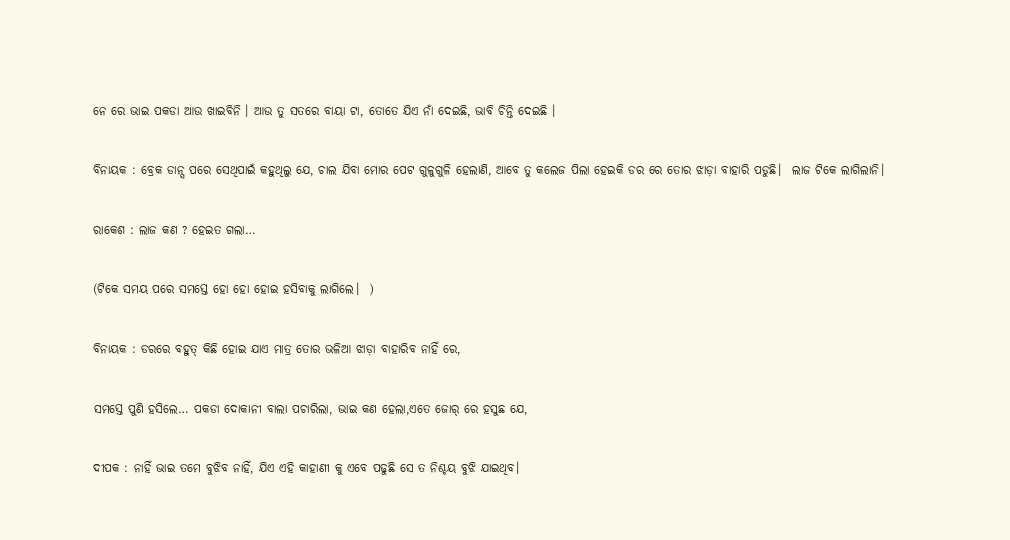ନେ ରେ ଭାଇ ପକଡା ଆଉ ଖାଇବିନି । ଆଉ ତୁ ସତରେ ବାୟା ଟା, ତୋତେ ଯିଏ ନାଁ ଦେଇଛି, ଭାବି ଚିନ୍ତି ଦେଇଛି ।

ବିନାୟକ : ବ୍ରେକ ଡାନ୍ସ ପରେ ସେଥିପାଇଁ କହୁଥିଲୁ ଯେ, ଚାଲ ଯିବା ମୋର ପେଟ ଗୁଳୁଗୁଳି ହେଲାଣି, ଆବେ ତୁ କଲେଜ ପିଲା ହେଇକି ଡର ରେ ତୋର ଝାଡ଼ା ବାହାରି ପଡୁଛି।  ଲାଜ ଟିକେ ଲାଗିଲାନି।

ରାକେଶ : ଲାଜ କଣ ? ହେଇତ ଗଲା…

(ଟିକେ ସମୟ ପରେ ସମସ୍ତେ ହୋ ହୋ ହୋଇ ହସିବାକୁ ଲାଗିଲେ।  )

ବିନାୟକ : ଡରରେ ବହୁତ୍ କିଛି ହୋଇ ଯାଏ ମାତ୍ର ତୋର ଭଳିଆ ଝାଡ଼ା ବାହାରିବ ନାହିଁ ରେ,

ସମସ୍ତେ ପୁଣି ହସିଲେ… ପକଡା ଦୋକାନୀ ବାଲା ପଚାରିଲା, ଭାଇ କଣ ହେଲା,ଏତେ ଜୋର୍ ରେ ହସୁଛ ଯେ,

ଦୀପକ : ନାହିଁ ଭାଇ ତମେ ବୁଝିବ ନାହିଁ, ଯିଏ ଏହି କାହାଣୀ କୁ ଏବେ ପଢୁଛି ସେ ତ ନିଶ୍ଚୟ ବୁଝି ଯାଇଥିବ।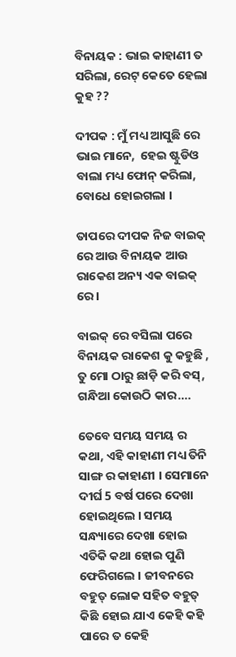ବିନାୟକ : ଭାଇ କାହାଣୀ ତ ସରିଲା, ରେଟ୍ କେତେ ହେଲା କୁହ ??

ଦୀପକ : ମୁଁ ମଧ୍ୟ ଆସୁଛି ରେ ଭାଇ ମାନେ,  ହେଇ ଷ୍ଟୁଡିଓ ବାଲା ମଧ୍ୟ ଫୋନ୍ କରିଲା, ବୋଧେ ହୋଇଗଲା ।

ତାପରେ ଦୀପକ ନିଜ ବାଇକ୍ ରେ ଆଉ ବିନାୟକ ଆଉ ରାକେଶ ଅନ୍ୟ ଏକ ବାଇକ୍ ରେ।

ବାଇକ୍ ରେ ବସିଲା ପରେ ବିନାୟକ ରାକେଶ କୁ କହୁଛି , ତୁ ମୋ ଠାରୁ ଛାଡ଼ି କରି ବସ୍, ଗନ୍ଧିଆ କୋଉଠି କାର….

ତେବେ ସମୟ ସମୟ ର କଥା, ଏହି କାହାଣୀ ମଧ୍ୟ ତିନି ସାଙ୍ଗ ର କାହାଣୀ । ସେମାନେ ଦୀର୍ଘ 5 ବର୍ଷ ପରେ ଦେଖା ହୋଇଥିଲେ । ସମୟ ସନ୍ଧ୍ୟାରେ ଦେଖା ହୋଇ ଏତିକି କଥା ହୋଇ ପୁଣି ଫେରିଗଲେ । ଜୀବନରେ ବହୁତ୍ ଲୋକ ସହିତ ବହୁତ୍ କିଛି ହୋଇ ଯାଏ କେହି କହି ପାରେ ତ କେହି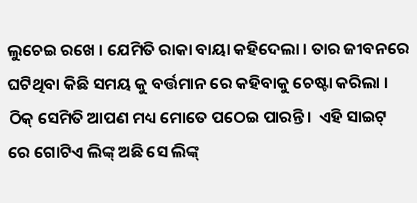ଲୁଚେଇ ରଖେ । ଯେମିତି ରାକା ବାୟା କହିଦେଲା । ତାର ଜୀବନରେ ଘଟିଥିବା କିଛି ସମୟ କୁ ବର୍ତ୍ତମାନ ରେ କହିବାକୁ ଚେଷ୍ଟା କରିଲା । ଠିକ୍ ସେମିତି ଆପଣ ମଧ୍ୟ ମୋତେ ପଠେଇ ପାରନ୍ତି।  ଏହି ସାଇଟ୍ ରେ ଗୋଟିଏ ଲିଙ୍କ୍ ଅଛି ସେ ଲିଙ୍କ୍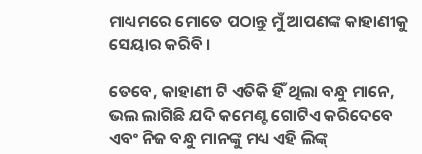ମାଧ୍ୟମରେ ମୋତେ ପଠାନ୍ତୁ ମୁଁ ଆପଣଙ୍କ କାହାଣୀକୁ ସେୟାର କରିବି ।

ତେବେ, କାହାଣୀ ଟି ଏତିକି ହିଁ ଥିଲା ବନ୍ଧୁ ମାନେ, ଭଲ ଲାଗିଛି ଯଦି କମେଣ୍ଟ ଗୋଟିଏ କରିଦେବେ ଏବଂ ନିଜ ବନ୍ଧୁ ମାନଙ୍କୁ ମଧ୍ୟ ଏହି ଲିଙ୍କ୍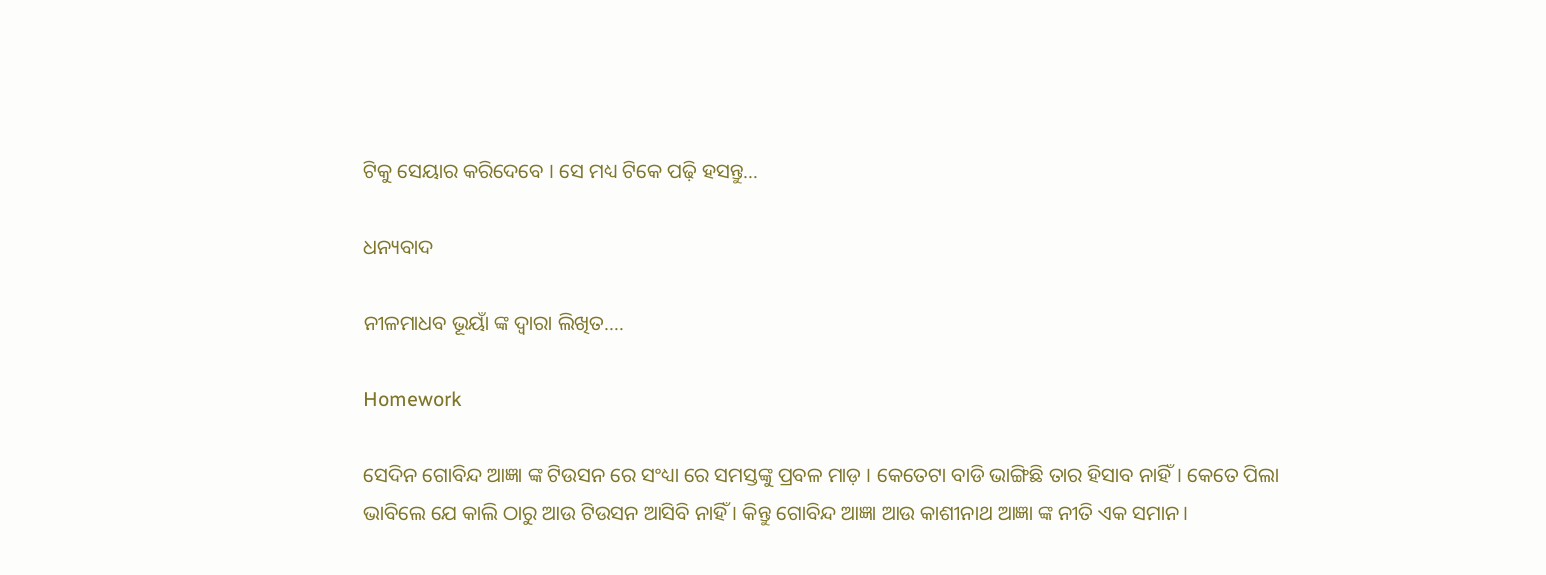ଟିକୁ ସେୟାର କରିଦେବେ । ସେ ମଧ୍ୟ ଟିକେ ପଢ଼ି ହସନ୍ତୁ…

ଧନ୍ୟବାଦ

ନୀଳମାଧବ ଭୂୟାଁ ଙ୍କ ଦ୍ଵାରା ଲିଖିତ….

Homework

ସେଦିନ ଗୋବିନ୍ଦ ଆଜ୍ଞା ଙ୍କ ଟିଉସନ ରେ ସଂଧ୍ୟା ରେ ସମସ୍ତଙ୍କୁ ପ୍ରବଳ ମାଡ଼ । କେତେଟା ବାଡି ଭାଙ୍ଗିଛି ତାର ହିସାବ ନାହିଁ। କେତେ ପିଲା ଭାବିଲେ ଯେ କାଲି ଠାରୁ ଆଉ ଟିଉସନ ଆସିବି ନାହିଁ । କିନ୍ତୁ ଗୋବିନ୍ଦ ଆଜ୍ଞା ଆଉ କାଶୀନାଥ ଆଜ୍ଞା ଙ୍କ ନୀତି ଏକ ସମାନ।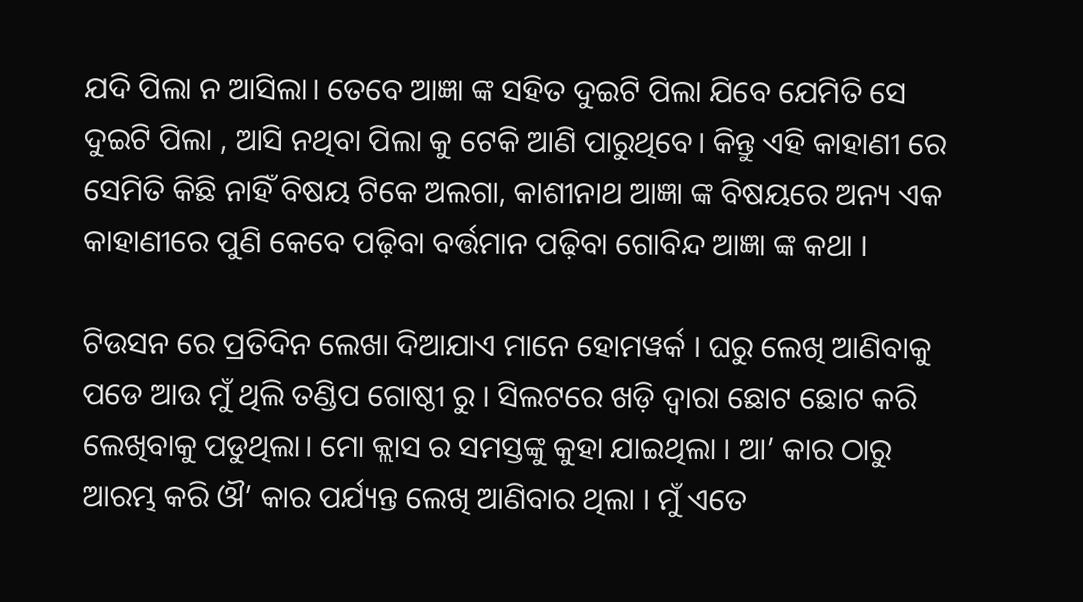ଯଦି ପିଲା ନ ଆସିଲା। ତେବେ ଆଜ୍ଞା ଙ୍କ ସହିତ ଦୁଇଟି ପିଲା ଯିବେ ଯେମିତି ସେ ଦୁଇଟି ପିଲା , ଆସି ନଥିବା ପିଲା କୁ ଟେକି ଆଣି ପାରୁଥିବେ। କିନ୍ତୁ ଏହି କାହାଣୀ ରେ ସେମିତି କିଛି ନାହିଁ ବିଷୟ ଟିକେ ଅଲଗା, କାଶୀନାଥ ଆଜ୍ଞା ଙ୍କ ବିଷୟରେ ଅନ୍ୟ ଏକ କାହାଣୀରେ ପୁଣି କେବେ ପଢ଼ିବା ବର୍ତ୍ତମାନ ପଢ଼ିବା ଗୋବିନ୍ଦ ଆଜ୍ଞା ଙ୍କ କଥା ।

ଟିଉସନ ରେ ପ୍ରତିଦିନ ଲେଖା ଦିଆଯାଏ ମାନେ ହୋମୱର୍କ । ଘରୁ ଲେଖି ଆଣିବାକୁ ପଡେ ଆଉ ମୁଁ ଥିଲି ତଣ୍ଡିପ ଗୋଷ୍ଠୀ ରୁ । ସିଲଟରେ ଖଡ଼ି ଦ୍ଵାରା ଛୋଟ ଛୋଟ କରି ଲେଖିବାକୁ ପଡୁଥିଲା। ମୋ କ୍ଲାସ ର ସମସ୍ତଙ୍କୁ କୁହା ଯାଇଥିଲା । ଆ’ କାର ଠାରୁ ଆରମ୍ଭ କରି ଔ’ କାର ପର୍ଯ୍ୟନ୍ତ ଲେଖି ଆଣିବାର ଥିଲା । ମୁଁ ଏତେ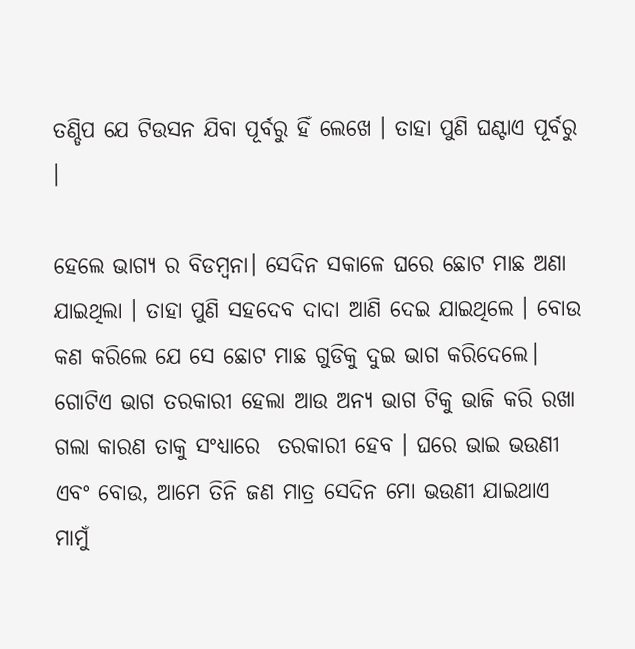ତଣ୍ଡିପ ଯେ ଟିଉସନ ଯିବା ପୂର୍ବରୁ ହିଁ ଲେଖେ । ତାହା ପୁଣି ଘଣ୍ଟାଏ ପୂର୍ବରୁ ।

ହେଲେ ଭାଗ୍ୟ ର ବିଡମ୍ବନା। ସେଦିନ ସକାଳେ ଘରେ ଛୋଟ ମାଛ ଅଣା ଯାଇଥିଲା । ତାହା ପୁଣି ସହଦେବ ଦାଦା ଆଣି ଦେଇ ଯାଇଥିଲେ । ବୋଉ କଣ କରିଲେ ଯେ ସେ ଛୋଟ ମାଛ ଗୁଡିକୁ ଦୁଇ ଭାଗ କରିଦେଲେ। ଗୋଟିଏ ଭାଗ ତରକାରୀ ହେଲା ଆଉ ଅନ୍ୟ ଭାଗ ଟିକୁ ଭାଜି କରି ରଖା ଗଲା କାରଣ ତାକୁ ସଂଧ୍ୟାରେ  ତରକାରୀ ହେବ । ଘରେ ଭାଇ ଭଉଣୀ ଏବଂ ବୋଉ, ଆମେ ତିନି ଜଣ ମାତ୍ର ସେଦିନ ମୋ ଭଉଣୀ ଯାଇଥାଏ ମାମୁଁ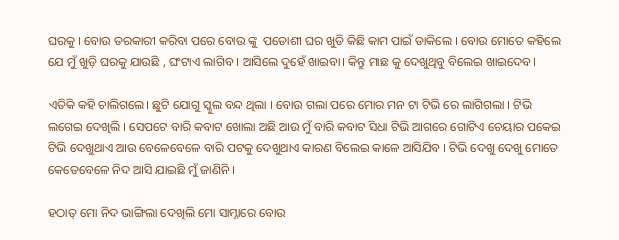ଘରକୁ । ବୋଉ ତରକାରୀ କରିବା ପରେ ବୋଉ ଙ୍କୁ  ପଡୋଶୀ ଘର ଖୁଡି କିଛି କାମ ପାଇଁ ଡାକିଲେ । ବୋଉ ମୋତେ କହିଲେ ଯେ ମୁଁ ଖୁଡ଼ି ଘରକୁ ଯାଉଛି , ଘଂଟାଏ ଲାଗିବ । ଆସିଲେ ଦୁହେଁ ଖାଇବା। କିନ୍ତୁ ମାଛ କୁ ଦେଖୁଥିବୁ ବିଲେଇ ଖାଇଦେବ।

ଏତିକି କହି ଚାଲିଗଲେ। ଛୁଟି ଯୋଗୁ ସ୍କୁଲ ବନ୍ଦ ଥିଲା । ବୋଉ ଗଲା ପରେ ମୋର ମନ ଟା ଟିଭି ରେ ଲାଗିଗଲା । ଟିଭି ଲଗେଇ ଦେଖିଲି । ସେପଟେ ବାରି କବାଟ ଖୋଲା ଅଛି ଆଉ ମୁଁ ବାରି କବାଟ ସିଧା ଟିଭି ଆଗରେ ଗୋଟିଏ ଚେୟାର ପକେଇ ଟିଭି ଦେଖୁଥାଏ ଆଉ ବେଳେବେଳେ ବାରି ପଟକୁ ଦେଖୁଥାଏ କାରଣ ବିଲେଇ କାଳେ ଆସିଯିବ । ଟିଭି ଦେଖୁ ଦେଖୁ ମୋତେ କେତେବେଳେ ନିଦ ଆସି ଯାଇଛି ମୁଁ ଜାଣିନି ।

ହଠାତ୍ ମୋ ନିଦ ଭାଙ୍ଗିଲା ଦେଖିଲି ମୋ ସାମ୍ନାରେ ବୋଉ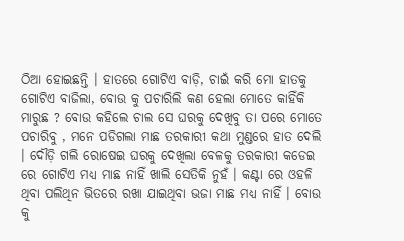ଠିଆ ହୋଇଛନ୍ତି । ହାତରେ ଗୋଟିଏ ବାଡ଼ି, ଚାଇଁ କରି ମୋ ହାତକୁ ଗୋଟିଏ ବାଜିଲା, ବୋଉ କୁ ପଚାରିଲି କଣ ହେଲା ମୋତେ କାହିଁକି ମାରୁଛ ? ବୋଉ କହିଲେ ଚାଲ ସେ ଘରକୁ ଦେଖିବୁ ତା ପରେ ମୋତେ ପଚାରିବୁ , ମନେ ପଡିଗଲା ମାଛ ତରକାରୀ କଥା ମୁଣ୍ଡରେ ହାତ ଦେଲି । ଦୌଡ଼ି ଗଲି ରୋଷେଇ ଘରକୁ ଦେଖିଲା ବେଳକୁ ତରକାରୀ କଡେଇ ରେ ଗୋଟିଏ ମଧ୍ୟ ମାଛ ନାହିଁ ଖାଲି ସେତିକି ନୁହଁ । କଣ୍ଟା ରେ ଓହଳି ଥିବା ପଲିଥିନ ଭିତରେ ରଖା ଯାଇଥିବା ଭଜା ମାଛ ମଧ୍ୟ ନାହିଁ । ବୋଉ କୁ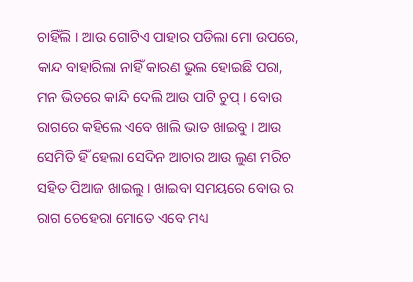ଚାହିଁଲି । ଆଉ ଗୋଟିଏ ପାହାର ପଡିଲା ମୋ ଉପରେ, କାନ୍ଦ ବାହାରିଲା ନାହିଁ କାରଣ ଭୁଲ ହୋଇଛି ପରା, ମନ ଭିତରେ କାନ୍ଦି ଦେଲି ଆଉ ପାଟି ଚୁପ୍ । ବୋଉ ରାଗରେ କହିଲେ ଏବେ ଖାଲି ଭାତ ଖାଇବୁ । ଆଉ ସେମିତି ହିଁ ହେଲା ସେଦିନ ଆଚାର ଆଉ ଲୁଣ ମରିଚ ସହିତ ପିଆଜ ଖାଇଲୁ । ଖାଇବା ସମୟରେ ବୋଉ ର ରାଗ ଚେହେରା ମୋତେ ଏବେ ମଧ୍ୟ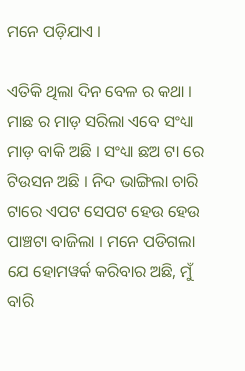ମନେ ପଡ଼ିଯାଏ ।

ଏତିକି ଥିଲା ଦିନ ବେଳ ର କଥା । ମାଛ ର ମାଡ଼ ସରିଲା ଏବେ ସଂଧ୍ୟା ମାଡ଼ ବାକି ଅଛି । ସଂଧ୍ୟା ଛଅ ଟା ରେ ଟିଉସନ ଅଛି । ନିଦ ଭାଙ୍ଗିଲା ଚାରି ଟାରେ ଏପଟ ସେପଟ ହେଉ ହେଉ ପାଞ୍ଚଟା ବାଜିଲା । ମନେ ପଡିଗଲା ଯେ ହୋମୱର୍କ କରିବାର ଅଛି, ମୁଁ ବାରି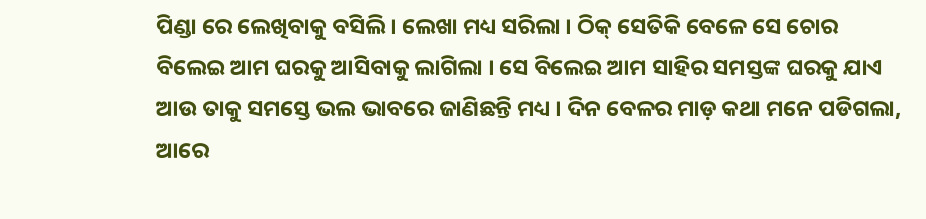ପିଣ୍ଡା ରେ ଲେଖିବାକୁ ବସିଲି । ଲେଖା ମଧ୍ୟ ସରିଲା । ଠିକ୍ ସେତିକି ବେଳେ ସେ ଚୋର ବିଲେଇ ଆମ ଘରକୁ ଆସିବାକୁ ଲାଗିଲା । ସେ ବିଲେଇ ଆମ ସାହିର ସମସ୍ତଙ୍କ ଘରକୁ ଯାଏ ଆଉ ତାକୁ ସମସ୍ତେ ଭଲ ଭାବରେ ଜାଣିଛନ୍ତି ମଧ୍ୟ । ଦିନ ବେଳର ମାଡ଼ କଥା ମନେ ପଡିଗଲା, ଆରେ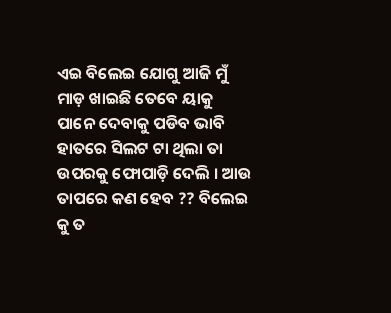ଏଇ ବିଲେଇ ଯୋଗୁ ଆଜି ମୁଁ ମାଡ଼ ଖାଇଛି ତେବେ ୟାକୁ ପାନେ ଦେବାକୁ ପଡିବ ଭାବି ହାତରେ ସିଲଟ ଟା ଥିଲା ତା ଉପରକୁ ଫୋପାଡ଼ି ଦେଲି । ଆଉ ତାପରେ କଣ ହେବ ?? ବିଲେଇ କୁ ତ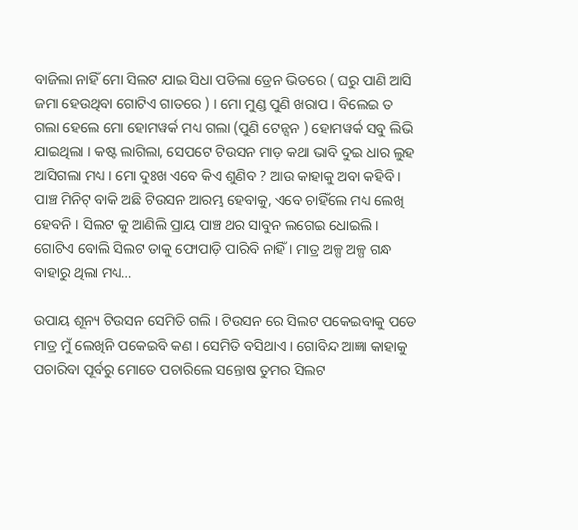ବାଜିଲା ନାହିଁ ମୋ ସିଲଟ ଯାଇ ସିଧା ପଡିଲା ଡ୍ରେନ ଭିତରେ ( ଘରୁ ପାଣି ଆସି ଜମା ହେଉଥିବା ଗୋଟିଏ ଗାତରେ ) । ମୋ ମୁଣ୍ଡ ପୁଣି ଖରାପ । ବିଲେଇ ତ ଗଲା ହେଲେ ମୋ ହୋମୱର୍କ ମଧ୍ୟ ଗଲା (ପୁଣି ଟେନ୍ସନ ) ହୋମୱର୍କ ସବୁ ଲିଭି ଯାଇଥିଲା । କଷ୍ଟ ଲାଗିଲା, ସେପଟେ ଟିଉସନ ମାଡ଼ କଥା ଭାବି ଦୁଇ ଧାର ଲୁହ ଆସିଗଲା ମଧ୍ୟ । ମୋ ଦୁଃଖ ଏବେ କିଏ ଶୁଣିବ ? ଆଉ କାହାକୁ ଅବା କହିବି । ପାଞ୍ଚ ମିନିଟ୍ ବାକି ଅଛି ଟିଉସନ ଆରମ୍ଭ ହେବାକୁ, ଏବେ ଚାହିଁଲେ ମଧ୍ୟ ଲେଖି ହେବନି । ସିଲଟ କୁ ଆଣିଲି ପ୍ରାୟ ପାଞ୍ଚ ଥର ସାବୁନ ଲଗେଇ ଧୋଇଲି। ଗୋଟିଏ ବୋଲି ସିଲଟ ତାକୁ ଫୋପାଡ଼ି ପାରିବି ନାହିଁ । ମାତ୍ର ଅଳ୍ପ ଅଳ୍ପ ଗନ୍ଧ ବାହାରୁ ଥିଲା ମଧ୍ୟ…

ଉପାୟ ଶୂନ୍ୟ ଟିଉସନ ସେମିତି ଗଲି । ଟିଉସନ ରେ ସିଲଟ ପକେଇବାକୁ ପଡେ ମାତ୍ର ମୁଁ ଲେଖିନି ପକେଇବି କଣ । ସେମିତି ବସିଥାଏ । ଗୋବିନ୍ଦ ଆଜ୍ଞା କାହାକୁ ପଚାରିବା ପୂର୍ବରୁ ମୋତେ ପଚାରିଲେ ସନ୍ତୋଷ ତୁମର ସିଲଟ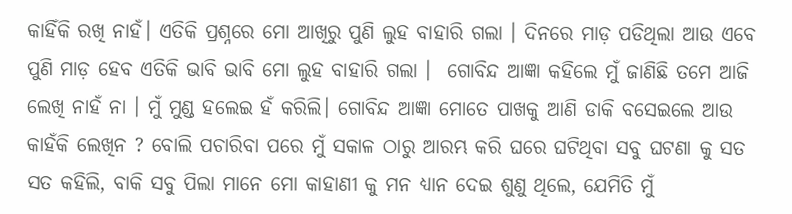କାହିଁକି ରଖି ନାହଁ। ଏତିକି ପ୍ରଶ୍ନରେ ମୋ ଆଖିରୁ ପୁଣି ଲୁହ ବାହାରି ଗଲା । ଦିନରେ ମାଡ଼ ପଡିଥିଲା ଆଉ ଏବେ ପୁଣି ମାଡ଼ ହେବ ଏତିକି ଭାବି ଭାବି ମୋ ଲୁହ ବାହାରି ଗଲା ।  ଗୋବିନ୍ଦ ଆଜ୍ଞା କହିଲେ ମୁଁ ଜାଣିଛି ତମେ ଆଜି ଲେଖି ନାହଁ ନା । ମୁଁ ମୁଣ୍ଡ ହଲେଇ ହଁ କରିଲି। ଗୋବିନ୍ଦ ଆଜ୍ଞା ମୋତେ ପାଖକୁ ଆଣି ଡାକି ବସେଇଲେ ଆଉ କାହଁକି ଲେଖିନ ? ବୋଲି ପଚାରିବା ପରେ ମୁଁ ସକାଳ ଠାରୁ ଆରମ୍ଭ କରି ଘରେ ଘଟିଥିବା ସବୁ ଘଟଣା କୁ ସତ ସତ କହିଲି, ବାକି ସବୁ ପିଲା ମାନେ ମୋ କାହାଣୀ କୁ ମନ ଧ୍ୟାନ ଦେଇ ଶୁଣୁ ଥିଲେ, ଯେମିତି ମୁଁ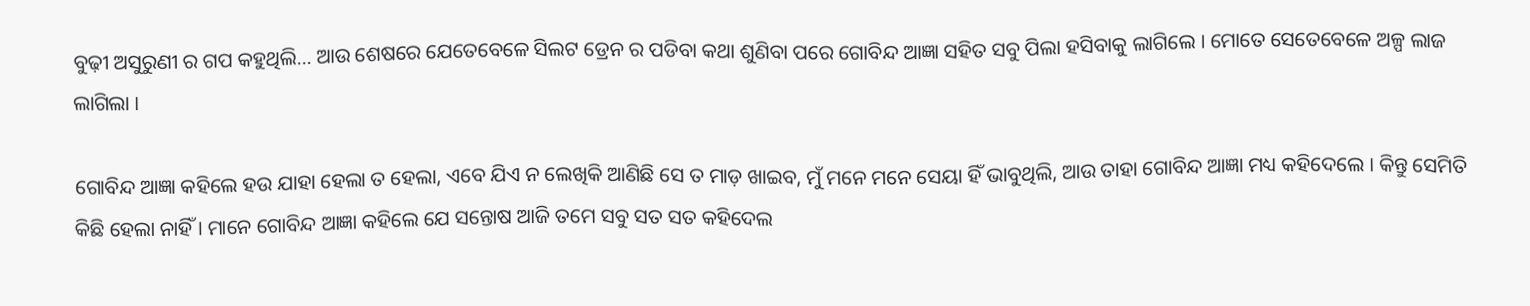ବୁଢ଼ୀ ଅସୁରୁଣୀ ର ଗପ କହୁଥିଲି… ଆଉ ଶେଷରେ ଯେତେବେଳେ ସିଲଟ ଡ୍ରେନ ର ପଡିବା କଥା ଶୁଣିବା ପରେ ଗୋବିନ୍ଦ ଆଜ୍ଞା ସହିତ ସବୁ ପିଲା ହସିବାକୁ ଲାଗିଲେ । ମୋତେ ସେତେବେଳେ ଅଳ୍ପ ଲାଜ ଲାଗିଲା ।

ଗୋବିନ୍ଦ ଆଜ୍ଞା କହିଲେ ହଉ ଯାହା ହେଲା ତ ହେଲା, ଏବେ ଯିଏ ନ ଲେଖିକି ଆଣିଛି ସେ ତ ମାଡ଼ ଖାଇବ, ମୁଁ ମନେ ମନେ ସେୟା ହିଁ ଭାବୁଥିଲି, ଆଉ ତାହା ଗୋବିନ୍ଦ ଆଜ୍ଞା ମଧ୍ୟ କହିଦେଲେ । କିନ୍ତୁ ସେମିତି କିଛି ହେଲା ନାହିଁ । ମାନେ ଗୋବିନ୍ଦ ଆଜ୍ଞା କହିଲେ ଯେ ସନ୍ତୋଷ ଆଜି ତମେ ସବୁ ସତ ସତ କହିଦେଲ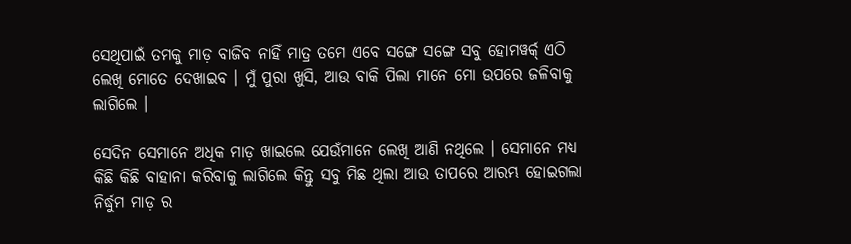ସେଥିପାଇଁ ତମକୁ ମାଡ଼ ବାଜିବ ନାହିଁ ମାତ୍ର ତମେ ଏବେ ସଙ୍ଗେ ସଙ୍ଗେ ସବୁ ହୋମୱର୍କ୍ ଏଠି ଲେଖି ମୋତେ ଦେଖାଇବ । ମୁଁ ପୁରା ଖୁସି, ଆଉ ବାକି ପିଲା ମାନେ ମୋ ଉପରେ ଜଳିବାକୁ ଲାଗିଲେ ।

ସେଦିନ ସେମାନେ ଅଧିକ ମାଡ଼ ଖାଇଲେ ଯେଉଁମାନେ ଲେଖି ଆଣି ନଥିଲେ । ସେମାନେ ମଧ୍ୟ କିଛି କିଛି ବାହାନା କରିବାକୁ ଲାଗିଲେ କିନ୍ତୁ ସବୁ ମିଛ ଥିଲା ଆଉ ତାପରେ ଆରମ୍ଭ ହୋଇଗଲା ନିର୍ଦ୍ଧୁମ ମାଡ଼ ର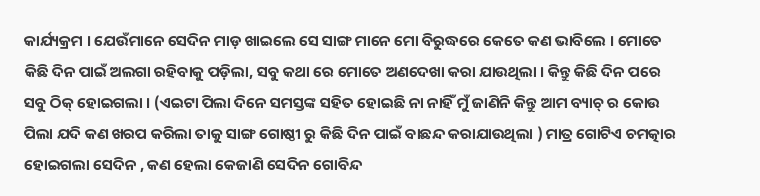କାର୍ଯ୍ୟକ୍ରମ । ଯେଉଁମାନେ ସେଦିନ ମାଡ଼ ଖାଇଲେ ସେ ସାଙ୍ଗ ମାନେ ମୋ ବିରୁଦ୍ଧରେ କେତେ କଣ ଭାବିଲେ । ମୋତେ କିଛି ଦିନ ପାଇଁ ଅଲଗା ରହିବାକୁ ପଡ଼ିଲା, ସବୁ କଥା ରେ ମୋତେ ଅଣଦେଖା କରା ଯାଉଥିଲା । କିନ୍ତୁ କିଛି ଦିନ ପରେ ସବୁ ଠିକ୍ ହୋଇଗଲା । (ଏଇଟା ପିଲା ଦିନେ ସମସ୍ତଙ୍କ ସହିତ ହୋଇଛି ନା ନାହିଁ ମୁଁ ଜାଣିନି କିନ୍ତୁ ଆମ ବ୍ୟାଚ୍ ର କୋଉ ପିଲା ଯଦି କଣ ଖରପ କରିଲା ତାକୁ ସାଙ୍ଗ ଗୋଷ୍ଠୀ ରୁ କିଛି ଦିନ ପାଇଁ ବାଛନ୍ଦ କରାଯାଉଥିଲା ) ମାତ୍ର ଗୋଟିଏ ଚମତ୍କାର ହୋଇଗଲା ସେଦିନ , କଣ ହେଲା କେଜାଣି ସେଦିନ ଗୋବିନ୍ଦ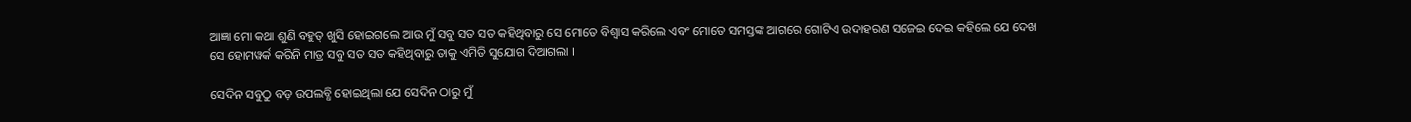ଆଜ୍ଞା ମୋ କଥା ଶୁଣି ବହୁତ୍ ଖୁସି ହୋଇଗଲେ ଆଉ ମୁଁ ସବୁ ସତ ସତ କହିଥିବାରୁ ସେ ମୋତେ ବିଶ୍ୱାସ କରିଲେ ଏବଂ ମୋତେ ସମସ୍ତଙ୍କ ଆଗରେ ଗୋଟିଏ ଉଦାହରଣ ସଜେଇ ଦେଇ କହିଲେ ଯେ ଦେଖ ସେ ହୋମୱର୍କ କରିନି ମାତ୍ର ସବୁ ସତ ସତ କହିଥିବାରୁ ତାକୁ ଏମିତି ସୁଯୋଗ ଦିଆଗଲା ।

ସେଦିନ ସବୁଠୁ ବଡ଼ ଉପଲବ୍ଧି ହୋଇଥିଲା ଯେ ସେଦିନ ଠାରୁ ମୁଁ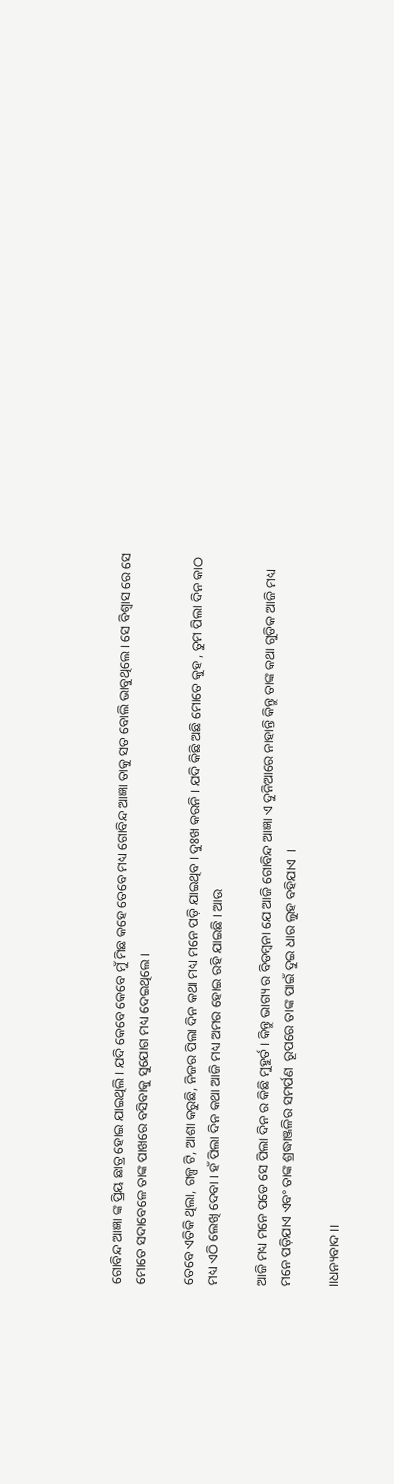ଗୋବିନ୍ଦ ଆଜ୍ଞା ଙ୍କ ପ୍ରିୟ ଛାତ୍ର ହୋଇ ଯାଇଥିଲି । ଯଦି କେବେ କେବେ ମୁଁ ମିଛ କହେ ତେବେ ମଧ୍ୟ ଗୋବିନ୍ଦ ଆଜ୍ଞା ତାକୁ ସତ ବୋଲି ଭାବୁଥିଲେ । ସେ ବିଶ୍ୱାସ ରେ ସେ ମୋତେ ସଦାବେଳେ ତାଙ୍କ ପାଖରେ ବସିବାକୁ ସୁଯୋଗ ମଧ୍ୟ ଦେଇଥିଲେ ।

ତେବେ ଏତିକି ଥିଲା, ଗଳ୍ପ ଟି, ଆଶା କରୁଛି, ନିଜର ପିଲା ଦିନ କଥା ମଧ୍ୟ ମନେ ପଡ଼ି ଯାଇଥିବ । ଦୁଃଖ କରନି । ଯଦି କିଛି ଅଛି ମୋତେ କୁହ , ତୁମ ପିଲା ଦିନ କାଠ ମଧ୍ୟ ଏଠି ଲେଖି ଦେବା । ହଁ ପିଲା ଦିନ କଥା ଆଜି ମଧ୍ୟ ଅମର ହୋଇ ରହି ଯାଇଛି । ଆଉ

ଆଜି ମଧ୍ୟ ମନେ ପଡେ ସେ ପିଲା ଦିନ ର କିଛି ମୁହୁର୍ତ । କିନ୍ତୁ ଭାଗ୍ୟ ର ବିଡମ୍ବନା ଯେ ଆଜି ଗୋବିନ୍ଦ ଆଜ୍ଞା ଏ ଦୁନିଆରେ ନାହାନ୍ତି କିନ୍ତୁ ତାଙ୍କ କଥା ଗୁଡିକ ଆଜି ମଧ୍ୟ ମନେ ପଡ଼ିଯାଏ ଏବଂ ତାଙ୍କ ଶ୍ରଦ୍ଧାଞ୍ଜଳିର ସମର୍ପଣ  ରୂପରେ ତାଙ୍କ ପାଇଁ ଦୁଇ ଧାର ଲୁହ ବହିଯାଏ  ।

।।ଧନ୍ୟବାଦ ।।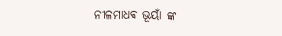ନୀଳମାଧଵ ଭୂୟାଁ ଙ୍କ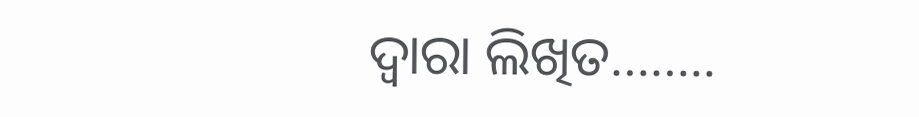ଦ୍ୱାରା ଲିଖିତ……..